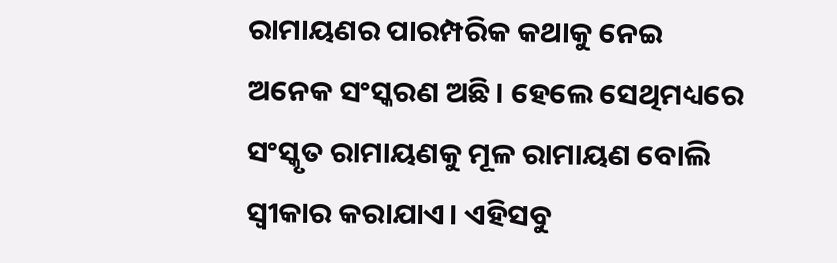ରାମାୟଣର ପାରମ୍ପରିକ କଥାକୁ ନେଇ ଅନେକ ସଂସ୍କରଣ ଅଛି। ହେଲେ ସେଥିମଧ୍ୟରେ ସଂସ୍କୃତ ରାମାୟଣକୁ ମୂଳ ରାମାୟଣ ବୋଲି ସ୍ବୀକାର କରାଯାଏ। ଏହିସବୁ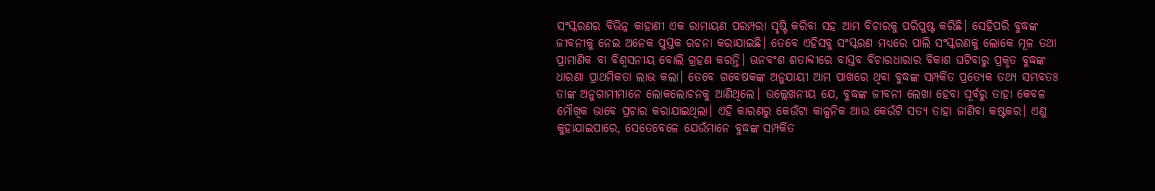ସଂସ୍କରଣର ବିଭିନ୍ନ କାହାଣୀ ଏକ ରାମାୟଣ ପରମ୍ପରା ସୃଷ୍ଟି କରିବା ସହ ଆମ ବିଚାରକୁ ପରିପୁଷ୍ଟ କରିଛି। ସେହିପରି ବୁଦ୍ଧଙ୍କ ଜୀବନୀକୁ ନେଇ ଅନେକ ପୁସ୍ତକ ରଚନା କରାଯାଇଛି। ତେବେ ଏହିସବୁ ସଂସ୍କରଣ ମଧ୍ୟରେ ପାଲି ସଂସ୍କରଣକୁ ଲୋକେ ମୂଳ ତଥା ପ୍ରାମାଣିକ ବା ବିଶ୍ୱସନୀୟ ବୋଲି ଗ୍ରହଣ କରନ୍ତି। ଊନବଂଶ ଶତାବ୍ଦୀରେ ବାସ୍ତବ ବିଚାରଧାରାର ବିକାଶ ଘଟିବାରୁ ପ୍ରକୃତ ବୁଦ୍ଧଙ୍କ ଧାରଣା ପ୍ରାଥମିକତା ଲାଭ କଲା। ତେବେ ଗବେଷକଙ୍କ ଅନୁଯାୟୀ ଆମ ପାଖରେ ଥିବା ବୁଦ୍ଧଙ୍କ ସମ୍ପର୍କିତ ପ୍ରତ୍ୟେକ ତଥ୍ୟ ସମ୍ଭବତଃ ତାଙ୍କ ଅନୁଗାମୀମାନେ ଲୋକଲୋଚନକୁ ଆଣିଥିଲେ। ଉଲ୍ଲେଖନୀୟ ଯେ, ବୁଦ୍ଧଙ୍କ ଜୀବନୀ ଲେଖା ହେବା ପୂର୍ବରୁ ତାହା କେବଳ ମୌଖିକ ଭାବେ ପ୍ରଚାର କରାଯାଇଥିଲା। ଏହି କାରଣରୁ କେଉଁଟା କାଳ୍ପନିକ ଆଉ କେଉଁଟି ସତ୍ୟ ତାହା ଜାଣିବା କଷ୍ଟକର। ଏଣୁ କୁହାଯାଇପାରେ, ସେତେବେଳେ ଯେଉଁମାନେ ବୁଦ୍ଧଙ୍କ ସମ୍ପର୍କିତ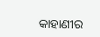କାହାଣୀର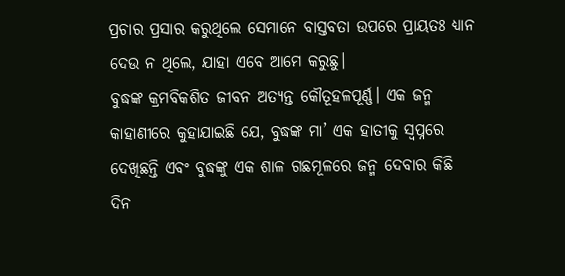ପ୍ରଚାର ପ୍ରସାର କରୁଥିଲେ ସେମାନେ ବାସ୍ତବତା ଉପରେ ପ୍ରାୟତଃ ଧ୍ୟାନ ଦେଉ ନ ଥିଲେ, ଯାହା ଏବେ ଆମେ କରୁଛୁ।
ବୁଦ୍ଧଙ୍କ କ୍ରମବିକଶିତ ଜୀବନ ଅତ୍ୟନ୍ତ କୌତୂହଳପୂର୍ଣ୍ଣ। ଏକ ଜନ୍ମ କାହାଣୀରେ କୁହାଯାଇଛି ଯେ, ବୁଦ୍ଧଙ୍କ ମା’ ଏକ ହାତୀକୁ ସ୍ବପ୍ନରେ ଦେଖିଛନ୍ତି ଏବଂ ବୁଦ୍ଧଙ୍କୁ ଏକ ଶାଳ ଗଛମୂଳରେ ଜନ୍ମ ଦେବାର କିଛି ଦିନ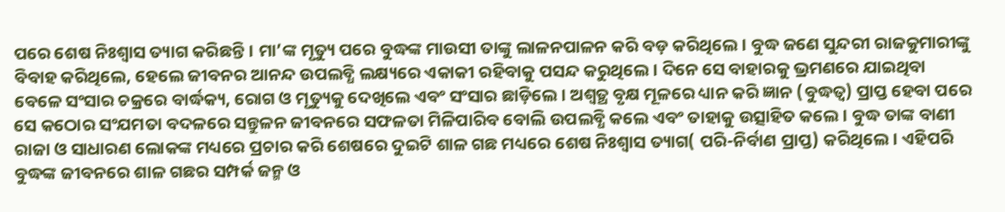ପରେ ଶେଷ ନିଃଶ୍ୱାସ ତ୍ୟାଗ କରିଛନ୍ତି। ମା’ଙ୍କ ମୃତ୍ୟୁ ପରେ ବୁଦ୍ଧଙ୍କ ମାଉସୀ ତାଙ୍କୁ ଲାଳନପାଳନ କରି ବଡ଼ କରିଥିଲେ। ବୁଦ୍ଧ ଜଣେ ସୁନ୍ଦରୀ ରାଜକୁମାରୀଙ୍କୁ ବିବାହ କରିଥିଲେ, ହେଲେ ଜୀବନର ଆନନ୍ଦ ଉପଲବ୍ଧି ଲକ୍ଷ୍ୟରେ ଏକାକୀ ରହିବାକୁ ପସନ୍ଦ କରୁଥିଲେ। ଦିନେ ସେ ବାହାରକୁ ଭ୍ରମଣରେ ଯାଇଥିବା ବେଳେ ସଂସାର ଚକ୍ରରେ ବାର୍ଦ୍ଧକ୍ୟ, ରୋଗ ଓ ମୃତ୍ୟୁକୁ ଦେଖିଲେ ଏବଂ ସଂସାର ଛାଡ଼ିଲେ। ଅଶ୍ୱତ୍ଥ ବୃକ୍ଷ ମୂଳରେ ଧ୍ୟାନ କରି ଜ୍ଞାନ (ବୁଦ୍ଧତ୍ୱ) ପ୍ରାପ୍ତ ହେବା ପରେ ସେ କଠୋର ସଂଯମତା ବଦଳରେ ସନ୍ତୁଳନ ଜୀବନରେ ସଫଳତା ମିଳିପାରିବ ବୋଲି ଉପଲବ୍ଧି କଲେ ଏବଂ ତାହାକୁ ଉତ୍ସାହିତ କଲେ। ବୁଦ୍ଧ ତାଙ୍କ ବାଣୀ ରାଜା ଓ ସାଧାରଣ ଲୋକଙ୍କ ମଧ୍ୟରେ ପ୍ରଚାର କରି ଶେଷରେ ଦୁଇଟି ଶାଳ ଗଛ ମଧ୍ୟରେ ଶେଷ ନିଃଶ୍ୱାସ ତ୍ୟାଗ( ପରି-ନିର୍ବାଣ ପ୍ରାପ୍ତ) କରିଥିଲେ। ଏହିପରି ବୁଦ୍ଧଙ୍କ ଜୀବନରେ ଶାଳ ଗଛର ସମ୍ପର୍କ ଜନ୍ମ ଓ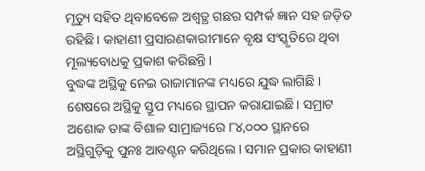ମୃତ୍ୟୁ ସହିତ ଥିବାବେଳେ ଅଶ୍ୱତ୍ଥ ଗଛର ସମ୍ପର୍କ ଜ୍ଞାନ ସହ ଜଡ଼ିତ ରହିଛି। କାହାଣୀ ପ୍ରସାରଣକାରୀମାନେ ବୃକ୍ଷ ସଂସ୍କୃତିରେ ଥିବା ମୂଲ୍ୟବୋଧକୁ ପ୍ରକାଶ କରିଛନ୍ତି।
ବୁଦ୍ଧଙ୍କ ଅସ୍ଥିକୁ ନେଇ ରାଜାମାନଙ୍କ ମଧ୍ୟରେ ଯୁଦ୍ଧ ଲାଗିଛି । ଶେଷରେ ଅସ୍ଥିକୁ ସ୍ତୂପ ମଧ୍ୟରେ ସ୍ଥାପନ କରାଯାଇଛି। ସମ୍ରାଟ ଅଶୋକ ତାଙ୍କ ବିଶାଳ ସାମ୍ରାଜ୍ୟରେ ୮୪,୦୦୦ ସ୍ଥାନରେ ଅସ୍ଥିଗୁଡ଼ିକୁ ପୁନଃ ଆବଣ୍ଟନ କରିଥିଲେ। ସମାନ ପ୍ରକାର କାହାଣୀ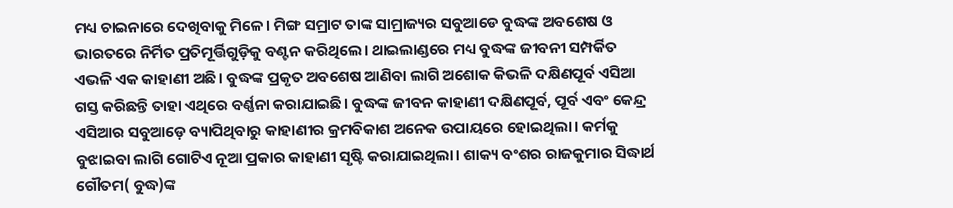ମଧ୍ୟ ଚାଇନାରେ ଦେଖିବାକୁ ମିଳେ। ମିଙ୍ଗ ସମ୍ରାଟ ତାଙ୍କ ସାମ୍ରାଜ୍ୟର ସବୁଆଡେ ବୁଦ୍ଧଙ୍କ ଅବଶେଷ ଓ ଭାରତରେ ନିର୍ମିତ ପ୍ରତିମୂର୍ତ୍ତିଗୁଡ଼ିକୁ ବଣ୍ଟନ କରିଥିଲେ। ଥାଇଲାଣ୍ଡରେ ମଧ୍ୟ ବୁଦ୍ଧଙ୍କ ଜୀବନୀ ସମ୍ପର୍କିତ ଏଭଳି ଏକ କାହାଣୀ ଅଛି। ବୁଦ୍ଧଙ୍କ ପ୍ରକୃତ ଅବଶେଷ ଆଣିବା ଲାଗି ଅଶୋକ କିଭଳି ଦକ୍ଷିଣପୂର୍ବ ଏସିଆ ଗସ୍ତ କରିଛନ୍ତି ତାହା ଏଥିରେ ବର୍ଣ୍ଣନା କରାଯାଇଛି। ବୁଦ୍ଧଙ୍କ ଜୀବନ କାହାଣୀ ଦକ୍ଷିଣପୂର୍ବ, ପୂର୍ବ ଏବଂ କେନ୍ଦ୍ର ଏସିଆର ସବୁଆଡ଼େ ବ୍ୟାପିଥିବାରୁ କାହାଣୀର କ୍ରମବିକାଶ ଅନେକ ଉପାୟରେ ହୋଇଥିଲା। କର୍ମକୁ ବୁଝାଇବା ଲାଗି ଗୋଟିଏ ନୂଆ ପ୍ରକାର କାହାଣୀ ସୃଷ୍ଟି କରାଯାଇଥିଲା। ଶାକ୍ୟ ବଂଶର ରାଜକୁମାର ସିଦ୍ଧାର୍ଥ ଗୌତମ( ବୁଦ୍ଧ)ଙ୍କ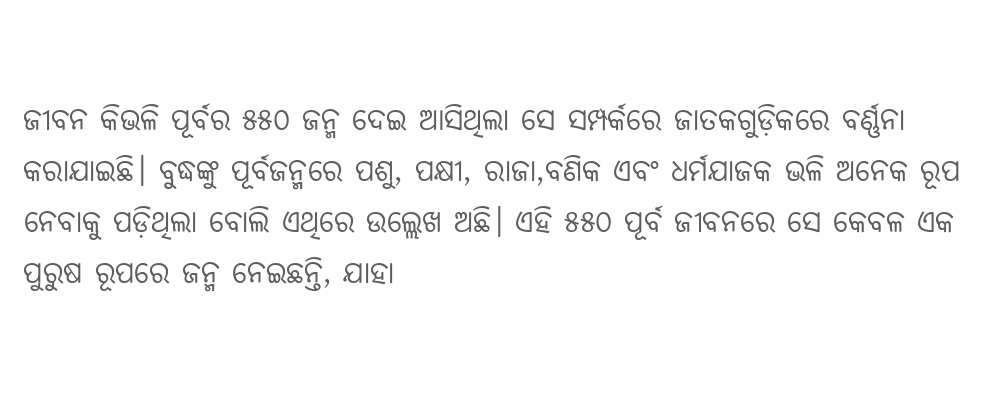ଜୀବନ କିଭଳି ପୂର୍ବର ୫୫୦ ଜନ୍ମ ଦେଇ ଆସିଥିଲା ସେ ସମ୍ପର୍କରେ ଜାତକଗୁଡ଼ିକରେ ବର୍ଣ୍ଣନା କରାଯାଇଛି। ବୁଦ୍ଧଙ୍କୁ ପୂର୍ବଜନ୍ମରେ ପଶୁ, ପକ୍ଷୀ, ରାଜା,ବଣିକ ଏବଂ ଧର୍ମଯାଜକ ଭଳି ଅନେକ ରୂପ ନେବାକୁ ପଡ଼ିଥିଲା ବୋଲି ଏଥିରେ ଉଲ୍ଲେଖ ଅଛି। ଏହି ୫୫୦ ପୂର୍ବ ଜୀବନରେ ସେ କେବଳ ଏକ ପୁରୁଷ ରୂପରେ ଜନ୍ମ ନେଇଛନ୍ତି, ଯାହା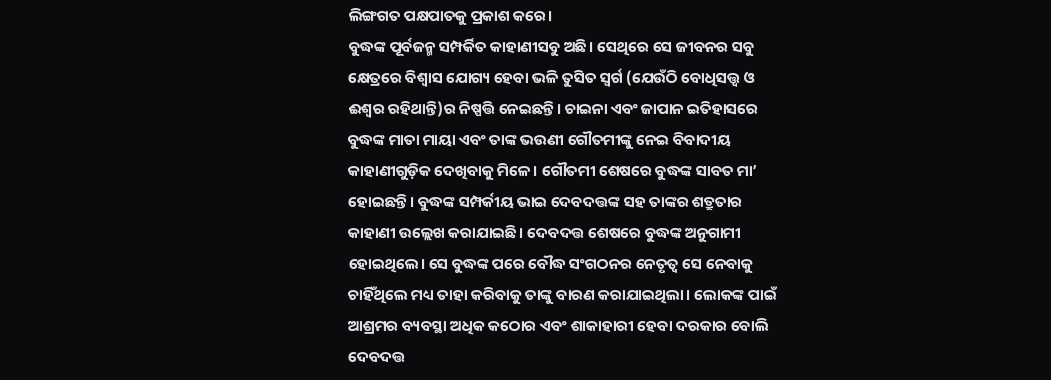ଲିଙ୍ଗଗତ ପକ୍ଷପାତକୁ ପ୍ରକାଶ କରେ।
ବୁଦ୍ଧଙ୍କ ପୂର୍ବଜନ୍ମ ସମ୍ପର୍କିତ କାହାଣୀସବୁ ଅଛି। ସେଥିରେ ସେ ଜୀବନର ସବୁ କ୍ଷେତ୍ରରେ ବିଶ୍ୱାସ ଯୋଗ୍ୟ ହେବା ଭଳି ତୁସିତ ସ୍ବର୍ଗ (ଯେଉଁଠି ବୋଧିସତ୍ତ୍ୱ ଓ ଈଶ୍ୱର ରହିଥାନ୍ତି)ର ନିଷ୍ପତ୍ତି ନେଇଛନ୍ତି। ଚାଇନା ଏବଂ ଜାପାନ ଇତିହାସରେ ବୁଦ୍ଧଙ୍କ ମାତା ମାୟା ଏବଂ ତାଙ୍କ ଭଉଣୀ ଗୌତମୀଙ୍କୁ ନେଇ ବିବାଦୀୟ କାହାଣୀଗୁଡ଼ିକ ଦେଖିବାକୁ ମିଳେ। ଗୌତମୀ ଶେଷରେ ବୁଦ୍ଧଙ୍କ ସାବତ ମା’ ହୋଇଛନ୍ତି। ବୁଦ୍ଧଙ୍କ ସମ୍ପର୍କୀୟ ଭାଇ ଦେବଦତ୍ତଙ୍କ ସହ ତାଙ୍କର ଶତ୍ରୁତାର କାହାଣୀ ଉଲ୍ଲେଖ କରାଯାଇଛି। ଦେବଦତ୍ତ ଶେଷରେ ବୁଦ୍ଧଙ୍କ ଅନୁଗାମୀ ହୋଇଥିଲେ। ସେ ବୁଦ୍ଧଙ୍କ ପରେ ବୌଦ୍ଧ ସଂଗଠନର ନେତୃତ୍ୱ ସେ ନେବାକୁ ଚାହିଁଥିଲେ ମଧ୍ୟ ତାହା କରିବାକୁ ତାଙ୍କୁ ବାରଣ କରାଯାଇଥିଲା। ଲୋକଙ୍କ ପାଇଁ ଆଶ୍ରମର ବ୍ୟବସ୍ଥା ଅଧିକ କଠୋର ଏବଂ ଶାକାହାରୀ ହେବା ଦରକାର ବୋଲି ଦେବଦତ୍ତ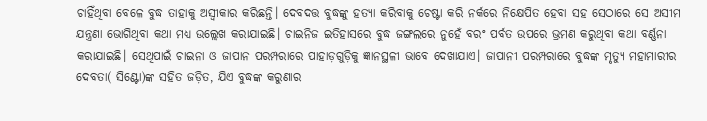ଚାହିଁଥିବା ବେଳେ ବୁଦ୍ଧ ତାହାକୁ ଅସ୍ବୀକାର କରିଛନ୍ତି। ଦେବଦତ୍ତ ବୁଦ୍ଧଙ୍କୁ ହତ୍ୟା କରିବାକୁ ଚେଷ୍ଟା କରି ନର୍କରେ ନିକ୍ଷେପିତ ହେବା ସହ ସେଠାରେ ସେ ଅସୀମ ଯନ୍ତ୍ରଣା ଭୋଗିଥିବା କଥା ମଧ୍ୟ ଉଲ୍ଲେଖ କରାଯାଇଛି। ଚାଇନିଜ ଇତିହାସରେ ବୁଦ୍ଧ ଜଙ୍ଗଲରେ ନୁହେଁ ବରଂ ପର୍ବତ ଉପରେ ଭ୍ରମଣ କରୁଥିବା କଥା ବର୍ଣ୍ଣନା କରାଯାଇଛି। ସେଥିପାଇଁ ଚାଇନା ଓ ଜାପାନ ପରମ୍ପରାରେ ପାହାଡ଼ଗୁଡ଼ିକୁ ଜ୍ଞାନସ୍ଥଳୀ ଭାବେ ଦେଖାଯାଏ। ଜାପାନୀ ପରମ୍ପରାରେ ବୁଦ୍ଧଙ୍କ ମୃତ୍ୟୁ ମହାମାରୀର ଦେବତା( ସିଣ୍ଟୋ)ଙ୍କ ସହିତ ଜଡ଼ିତ, ଯିଏ ବୁଦ୍ଧଙ୍କ କରୁଣାର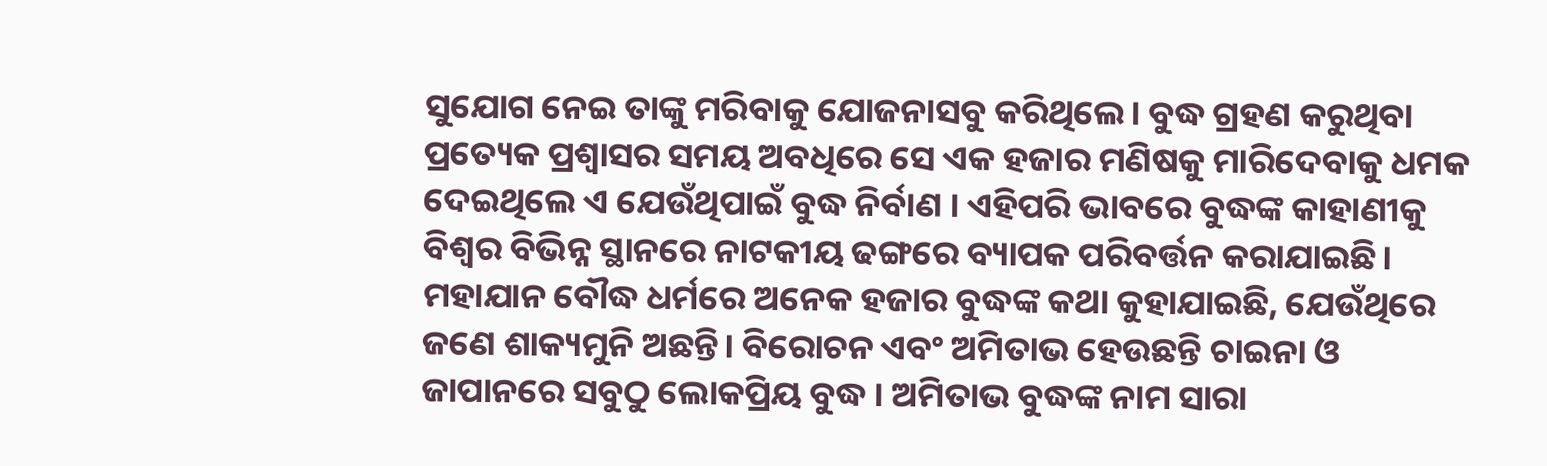ସୁଯୋଗ ନେଇ ତାଙ୍କୁ ମରିବାକୁ ଯୋଜନାସବୁ କରିଥିଲେ। ବୁଦ୍ଧ ଗ୍ରହଣ କରୁଥିବା ପ୍ରତ୍ୟେକ ପ୍ରଶ୍ୱାସର ସମୟ ଅବଧିରେ ସେ ଏକ ହଜାର ମଣିଷକୁ ମାରିଦେବାକୁ ଧମକ ଦେଇଥିଲେ ଏ ଯେଉଁଥିପାଇଁ ବୁଦ୍ଧ ନିର୍ବାଣ । ଏହିପରି ଭାବରେ ବୁଦ୍ଧଙ୍କ କାହାଣୀକୁ ବିଶ୍ୱର ବିଭିନ୍ନ ସ୍ଥାନରେ ନାଟକୀୟ ଢଙ୍ଗରେ ବ୍ୟାପକ ପରିବର୍ତ୍ତନ କରାଯାଇଛି।
ମହାଯାନ ବୌଦ୍ଧ ଧର୍ମରେ ଅନେକ ହଜାର ବୁଦ୍ଧଙ୍କ କଥା କୁହାଯାଇଛି, ଯେଉଁଥିରେ ଜଣେ ଶାକ୍ୟମୁନି ଅଛନ୍ତି। ବିରୋଚନ ଏବଂ ଅମିତାଭ ହେଉଛନ୍ତି ଚାଇନା ଓ ଜାପାନରେ ସବୁଠୁ ଲୋକପ୍ରିୟ ବୁଦ୍ଧ । ଅମିତାଭ ବୁଦ୍ଧଙ୍କ ନାମ ସାରା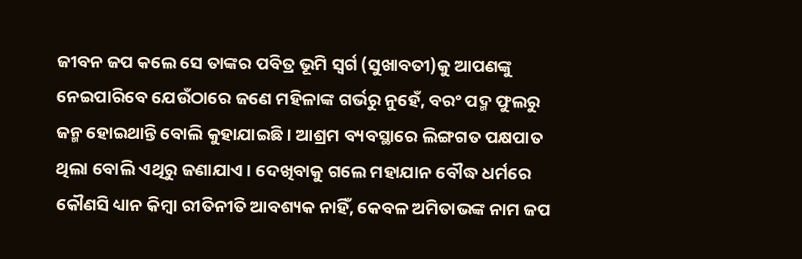ଜୀବନ ଜପ କଲେ ସେ ତାଙ୍କର ପବିତ୍ର ଭୂମି ସ୍ବର୍ଗ (ସୁଖାବତୀ)କୁ ଆପଣଙ୍କୁ ନେଇପାରିବେ ଯେଉଁଠାରେ ଜଣେ ମହିଳାଙ୍କ ଗର୍ଭରୁ ନୁହେଁ, ବରଂ ପଦ୍ମ ଫୁଲରୁ ଜନ୍ମ ହୋଇଥାନ୍ତି ବୋଲି କୁହାଯାଇଛି। ଆଶ୍ରମ ବ୍ୟବସ୍ଥାରେ ଲିଙ୍ଗଗତ ପକ୍ଷପାତ ଥିଲା ବୋଲି ଏଥିରୁ ଜଣାଯାଏ। ଦେଖିବାକୁ ଗଲେ ମହାଯାନ ବୌଦ୍ଧ ଧର୍ମରେ କୌଣସି ଧ୍ୟାନ କିମ୍ବା ରୀତିନୀତି ଆବଶ୍ୟକ ନାହିଁ, କେବଳ ଅମିତାଭଙ୍କ ନାମ ଜପ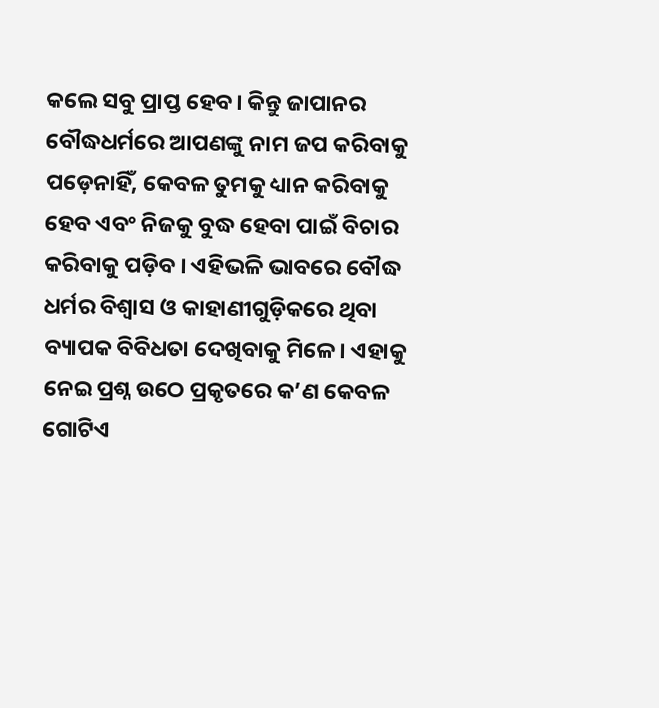କଲେ ସବୁ ପ୍ରାପ୍ତ ହେବ। କିନ୍ତୁ ଜାପାନର ବୌଦ୍ଧଧର୍ମରେ ଆପଣଙ୍କୁ ନାମ ଜପ କରିବାକୁ ପଡ଼େନାହିଁ, କେବଳ ତୁମକୁ ଧ୍ୟାନ କରିବାକୁ ହେବ ଏବଂ ନିଜକୁ ବୁଦ୍ଧ ହେବା ପାଇଁ ବିଚାର କରିବାକୁ ପଡ଼ିବ । ଏହିଭଳି ଭାବରେ ବୌଦ୍ଧ ଧର୍ମର ବିଶ୍ୱାସ ଓ କାହାଣୀଗୁଡ଼ିକରେ ଥିବା ବ୍ୟାପକ ବିବିଧତା ଦେଖିବାକୁ ମିଳେ। ଏହାକୁ ନେଇ ପ୍ରଶ୍ନ ଉଠେ ପ୍ରକୃତରେ କ’ଣ କେବଳ ଗୋଟିଏ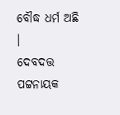ବୌଦ୍ଧ ଧର୍ମ ଅଛି ।
ଦେବଦତ୍ତ ପଟ୍ଟନାୟକ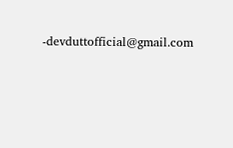-devduttofficial@gmail.com